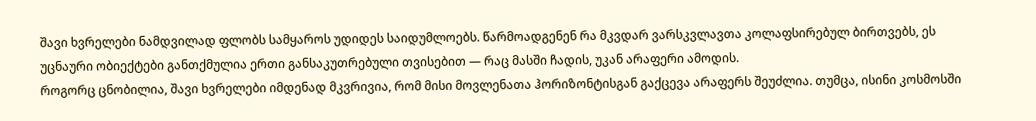შავი ხვრელები ნამდვილად ფლობს სამყაროს უდიდეს საიდუმლოებს. წარმოადგენენ რა მკვდარ ვარსკვლავთა კოლაფსირებულ ბირთვებს, ეს უცნაური ობიექტები განთქმულია ერთი განსაკუთრებული თვისებით — რაც მასში ჩადის, უკან არაფერი ამოდის.
როგორც ცნობილია, შავი ხვრელები იმდენად მკვრივია, რომ მისი მოვლენათა ჰორიზონტისგან გაქცევა არაფერს შეუძლია. თუმცა, ისინი კოსმოსში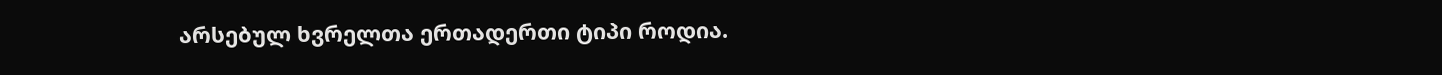არსებულ ხვრელთა ერთადერთი ტიპი როდია.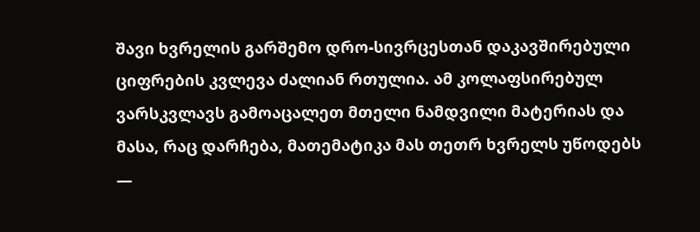შავი ხვრელის გარშემო დრო-სივრცესთან დაკავშირებული ციფრების კვლევა ძალიან რთულია. ამ კოლაფსირებულ ვარსკვლავს გამოაცალეთ მთელი ნამდვილი მატერიას და მასა, რაც დარჩება, მათემატიკა მას თეთრ ხვრელს უწოდებს —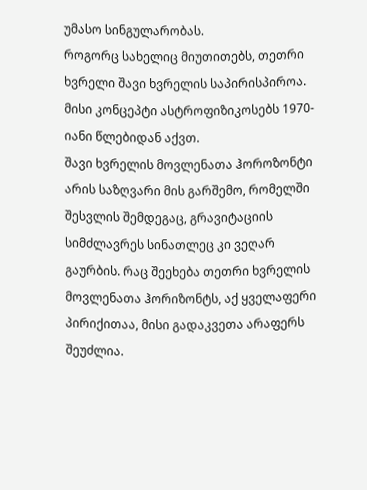უმასო სინგულარობას.
როგორც სახელიც მიუთითებს, თეთრი ხვრელი შავი ხვრელის საპირისპიროა. მისი კონცეპტი ასტროფიზიკოსებს 1970-იანი წლებიდან აქვთ.
შავი ხვრელის მოვლენათა ჰოროზონტი არის საზღვარი მის გარშემო, რომელში შესვლის შემდეგაც, გრავიტაციის სიმძლავრეს სინათლეც კი ვეღარ გაურბის. რაც შეეხება თეთრი ხვრელის მოვლენათა ჰორიზონტს, აქ ყველაფერი პირიქითაა, მისი გადაკვეთა არაფერს შეუძლია.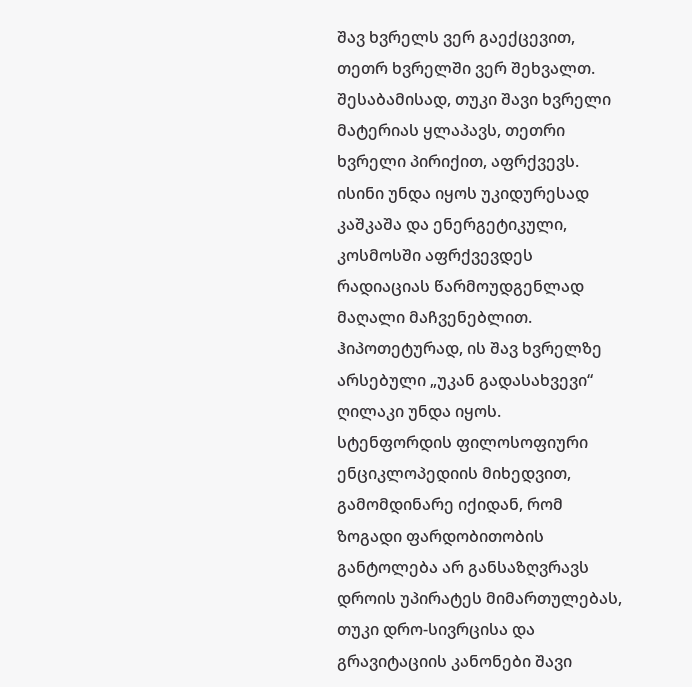შავ ხვრელს ვერ გაექცევით, თეთრ ხვრელში ვერ შეხვალთ. შესაბამისად, თუკი შავი ხვრელი მატერიას ყლაპავს, თეთრი ხვრელი პირიქით, აფრქვევს. ისინი უნდა იყოს უკიდურესად კაშკაშა და ენერგეტიკული, კოსმოსში აფრქვევდეს რადიაციას წარმოუდგენლად მაღალი მაჩვენებლით.
ჰიპოთეტურად, ის შავ ხვრელზე არსებული „უკან გადასახვევი“ ღილაკი უნდა იყოს.
სტენფორდის ფილოსოფიური ენციკლოპედიის მიხედვით, გამომდინარე იქიდან, რომ ზოგადი ფარდობითობის განტოლება არ განსაზღვრავს დროის უპირატეს მიმართულებას, თუკი დრო-სივრცისა და გრავიტაციის კანონები შავი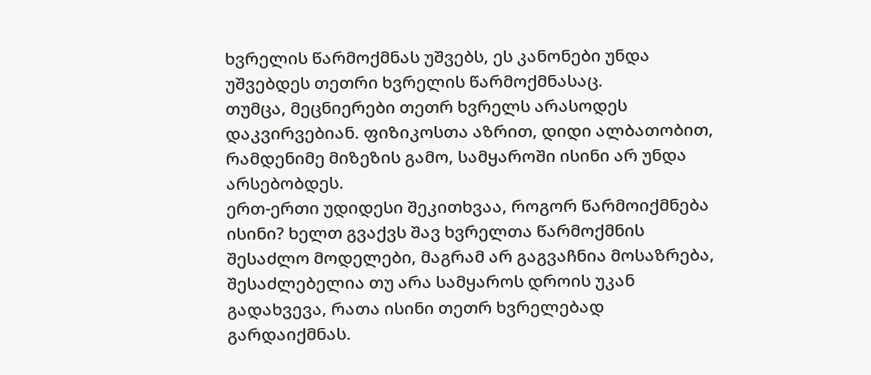ხვრელის წარმოქმნას უშვებს, ეს კანონები უნდა უშვებდეს თეთრი ხვრელის წარმოქმნასაც.
თუმცა, მეცნიერები თეთრ ხვრელს არასოდეს დაკვირვებიან. ფიზიკოსთა აზრით, დიდი ალბათობით, რამდენიმე მიზეზის გამო, სამყაროში ისინი არ უნდა არსებობდეს.
ერთ-ერთი უდიდესი შეკითხვაა, როგორ წარმოიქმნება ისინი? ხელთ გვაქვს შავ ხვრელთა წარმოქმნის შესაძლო მოდელები, მაგრამ არ გაგვაჩნია მოსაზრება, შესაძლებელია თუ არა სამყაროს დროის უკან გადახვევა, რათა ისინი თეთრ ხვრელებად გარდაიქმნას.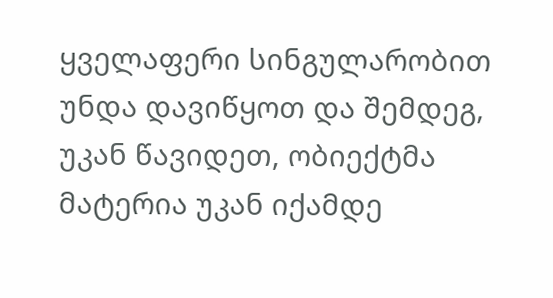ყველაფერი სინგულარობით უნდა დავიწყოთ და შემდეგ, უკან წავიდეთ, ობიექტმა მატერია უკან იქამდე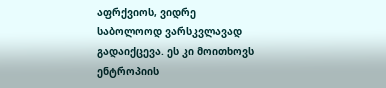აფრქვიოს, ვიდრე საბოლოოდ ვარსკვლავად გადაიქცევა. ეს კი მოითხოვს ენტროპიის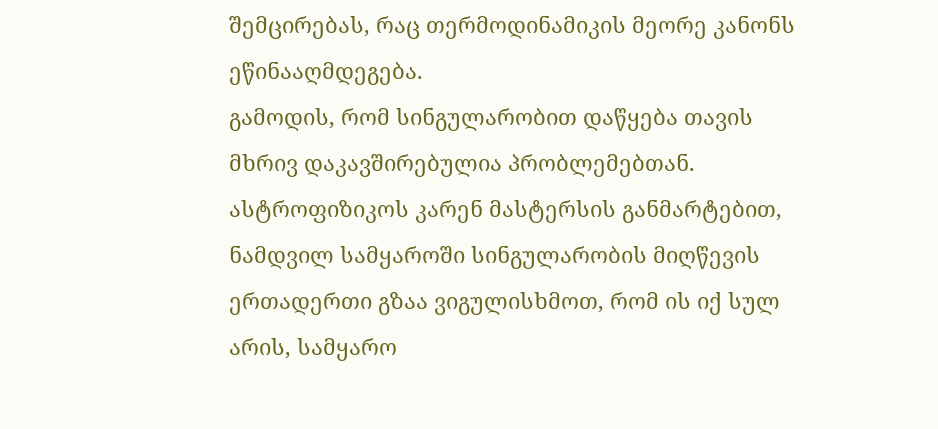შემცირებას, რაც თერმოდინამიკის მეორე კანონს ეწინააღმდეგება.
გამოდის, რომ სინგულარობით დაწყება თავის მხრივ დაკავშირებულია პრობლემებთან.
ასტროფიზიკოს კარენ მასტერსის განმარტებით, ნამდვილ სამყაროში სინგულარობის მიღწევის ერთადერთი გზაა ვიგულისხმოთ, რომ ის იქ სულ არის, სამყარო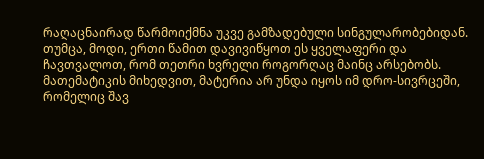რაღაცნაირად წარმოიქმნა უკვე გამზადებული სინგულარობებიდან.
თუმცა, მოდი, ერთი წამით დავივიწყოთ ეს ყველაფერი და ჩავთვალოთ, რომ თეთრი ხვრელი როგორღაც მაინც არსებობს. მათემატიკის მიხედვით, მატერია არ უნდა იყოს იმ დრო-სივრცეში, რომელიც შავ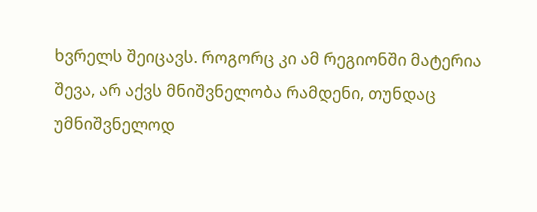ხვრელს შეიცავს. როგორც კი ამ რეგიონში მატერია შევა, არ აქვს მნიშვნელობა რამდენი, თუნდაც უმნიშვნელოდ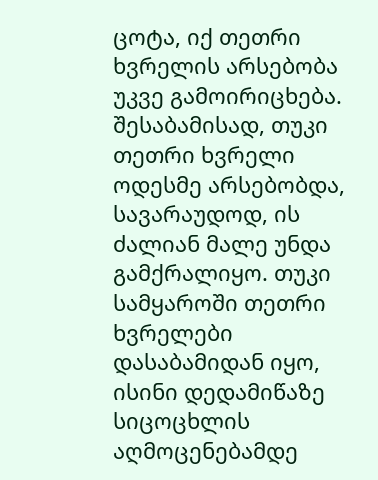ცოტა, იქ თეთრი ხვრელის არსებობა უკვე გამოირიცხება.
შესაბამისად, თუკი თეთრი ხვრელი ოდესმე არსებობდა, სავარაუდოდ, ის ძალიან მალე უნდა გამქრალიყო. თუკი სამყაროში თეთრი ხვრელები დასაბამიდან იყო, ისინი დედამიწაზე სიცოცხლის აღმოცენებამდე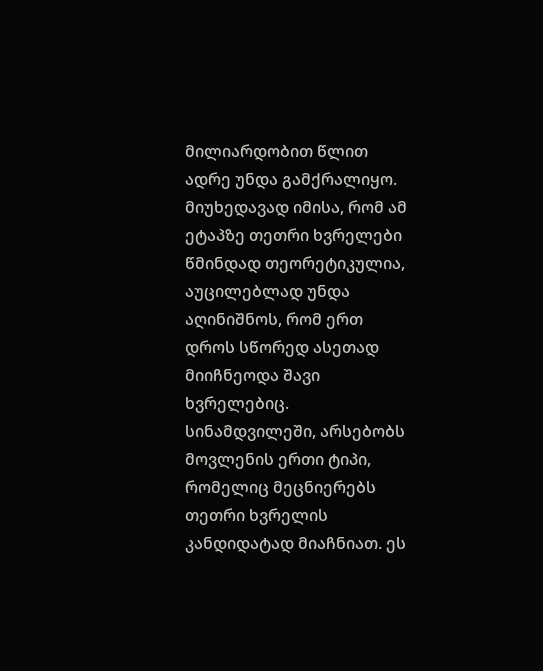მილიარდობით წლით ადრე უნდა გამქრალიყო.
მიუხედავად იმისა, რომ ამ ეტაპზე თეთრი ხვრელები წმინდად თეორეტიკულია, აუცილებლად უნდა აღინიშნოს, რომ ერთ დროს სწორედ ასეთად მიიჩნეოდა შავი ხვრელებიც.
სინამდვილეში, არსებობს მოვლენის ერთი ტიპი, რომელიც მეცნიერებს თეთრი ხვრელის კანდიდატად მიაჩნიათ. ეს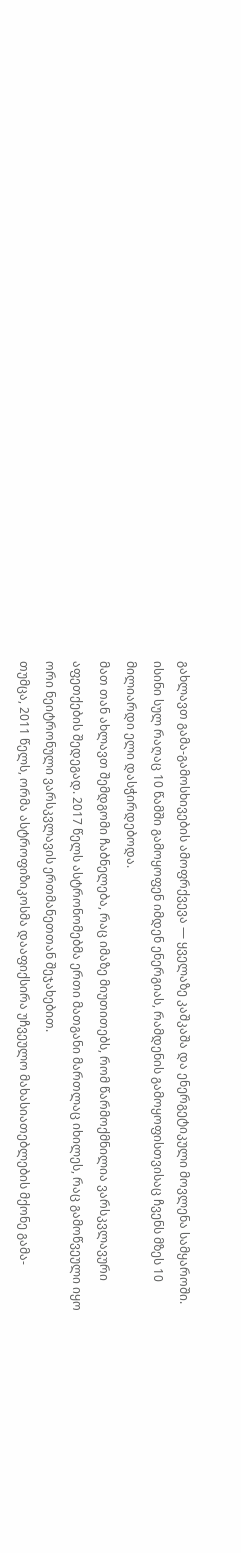გახლავთ გამა-გამოსხივების ამოფრქვევა — ყველაზე კაშკაშა და ენერგეტიკული მოვლენა სამყაროში. ისინი სულ რაღაც 10 წამში გამოყოფენ იმდენ ენერგიას, რამდენის გამოყოფისთვისაც ჩვენს მზეს 10 მილიარდი ელი დასჭირდებოდა.
მათ თან ახლავთ შემდგომი ჩაბნელება, რაც იმაზე მიუთითებს, რომ წარმოქმნილია ვარსკვლავური აფეთქების შედეგად. 2017 წელს ასტრონომებმა ერთი მათგანი მართლაც იხილეს, რაც გამოწვეული იყო ორი ნეიტრონული ვარსკვლავის ერთმანეთთან შეჯახებით.
თუმცა, 2011 წელს, ორმა ასტროფიზიკოსმა დააფიქსირა უჩვეულო მახასიათებლების მქონე გამა-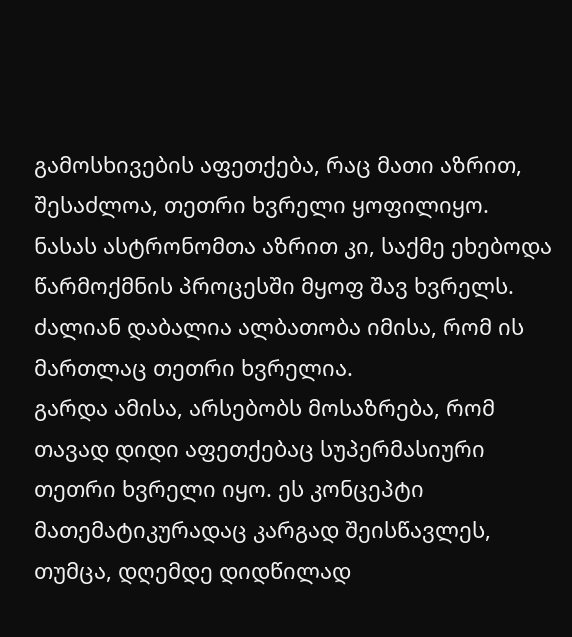გამოსხივების აფეთქება, რაც მათი აზრით, შესაძლოა, თეთრი ხვრელი ყოფილიყო.
ნასას ასტრონომთა აზრით კი, საქმე ეხებოდა წარმოქმნის პროცესში მყოფ შავ ხვრელს. ძალიან დაბალია ალბათობა იმისა, რომ ის მართლაც თეთრი ხვრელია.
გარდა ამისა, არსებობს მოსაზრება, რომ თავად დიდი აფეთქებაც სუპერმასიური თეთრი ხვრელი იყო. ეს კონცეპტი მათემატიკურადაც კარგად შეისწავლეს, თუმცა, დღემდე დიდწილად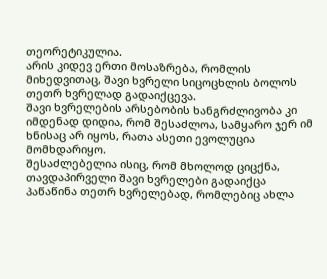თეორეტიკულია.
არის კიდევ ერთი მოსაზრება, რომლის მიხედვითაც, შავი ხვრელი სიცოცხლის ბოლოს თეთრ ხვრელად გადაიქცევა.
შავი ხვრელების არსებობის ხანგრძლივობა კი იმდენად დიდია, რომ შესაძლოა, სამყარო ჯერ იმ ხნისაც არ იყოს, რათა ასეთი ევოლუცია მომხდარიყო.
შესაძლებელია ისიც, რომ მხოლოდ ციცქნა, თავდაპირველი შავი ხვრელები გადაიქცა პაწაწინა თეთრ ხვრელებად, რომლებიც ახლა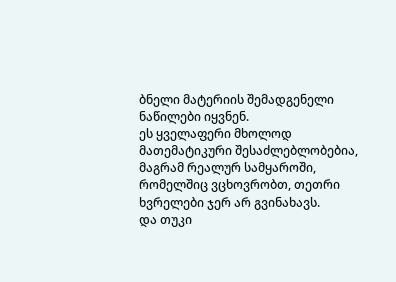ბნელი მატერიის შემადგენელი ნაწილები იყვნენ.
ეს ყველაფერი მხოლოდ მათემატიკური შესაძლებლობებია, მაგრამ რეალურ სამყაროში, რომელშიც ვცხოვრობთ, თეთრი ხვრელები ჯერ არ გვინახავს.
და თუკი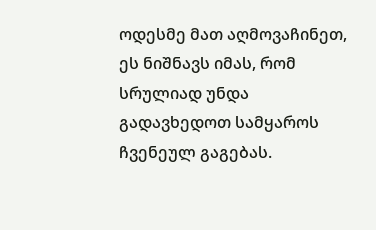ოდესმე მათ აღმოვაჩინეთ, ეს ნიშნავს იმას, რომ სრულიად უნდა გადავხედოთ სამყაროს ჩვენეულ გაგებას.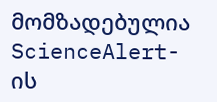მომზადებულია ScienceAlert-ის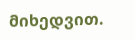მიხედვით.